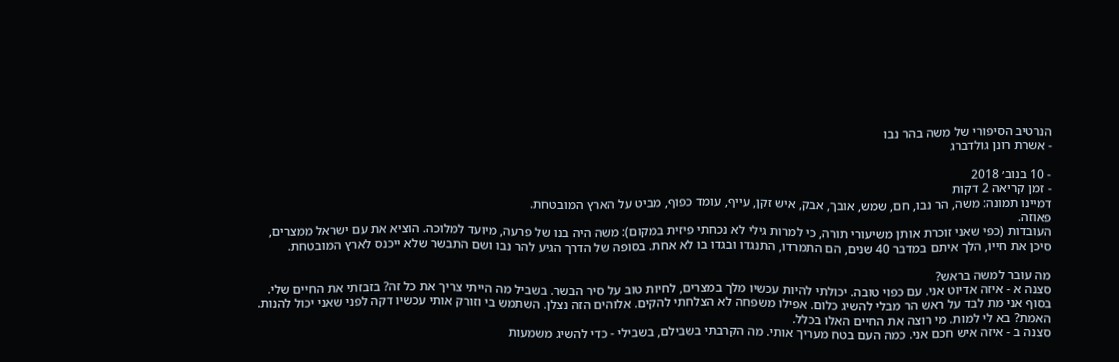הנרטיב הסיפורי של משה בהר נבו
- אשרת רונן גולדברג

- 10 בנוב׳ 2018
- זמן קריאה 2 דקות
דמיינו תמונה: משה, הר נבו, חם, שמש, אובך, אבק, איש זקן, עייף, עומד כפוף, מביט על הארץ המובטחת.
פאוזה.
העובדות (כפי שאני זוכרת אותן משיעורי תורה, כי למרות גילי לא נכחתי פיזית במקום): משה היה בנו של פרעה, מיועד למלוכה. הוציא את עם ישראל ממצרים, סיכן את חייו, הלך איתם במדבר 40 שנים, הם התמרדו, התנגדו ובגדו בו לא אחת. בסופה של הדרך הגיע להר נבו ושם התבשר שלא ייכנס לארץ המובטחת.

מה עובר למשה בראש?
סצנה א - איזה אדיוט אני. עם כפוי טובה. יכולתי להיות עכשיו מלך במצרים, לחיות טוב על סיר הבשר. בשביל מה הייתי צריך את כל זה? בזבזתי את החיים שלי. בסוף אני מת לבד על ראש הר מבלי להשיג כלום. אפילו משפחה לא הצלחתי להקים. אלוהים הזה נצלן. השתמש בי וזורק אותי עכשיו דקה לפני שאני יכול להנות. האמת? בא לי למות. מי רוצה את החיים האלו בכלל.
סצנה ב - איזה איש חכם אני. כמה העם בטח מעריך אותי. מה הקרבתי בשבילם, בשבילי - כדי להשיג משמעות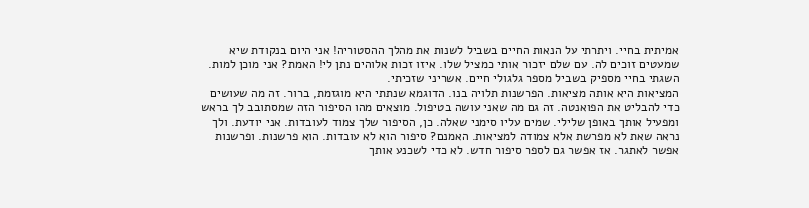אמיתית בחיי. ויתרתי על הנאות החיים בשביל לשנות את מהלך ההסטוריה! אני היום בנקודת שיא שמעטים זוכים לה. עם שלם יזכור אותי כמציל שלו. איזו זכות אלוהים נתן לי! האמת? אני מוכן למות. השגתי בחיי מספיק בשביל מספר גלגולי חיים. אשריני שזכיתי.
המציאות היא אותה מציאות. הפרשנות תלויה בנו. הדוגמא שנתתי היא מוגזמת, ברור. זה מה שעושים כדי להבליט את הפואנטה. זה גם מה שאני עושה בטיפול. מוצאים מהו הסיפור הזה שמסתובב לך בראש ומפעיל אותך באופן שלילי. שמים עליו סימני שאלה. כן, הסיפור שלך צמוד לעובדות. אני יודעת. ולך נראה שאת לא מפרשת אלא צמודה למציאות. האמנם? סיפור הוא לא עובדות. הוא פרשנות. ופרשנות אפשר לאתגר. אז אפשר גם לספר סיפור חדש. לא כדי לשכנע אותך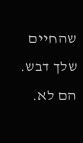שהחיים שלך דבש. הם לא.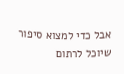אבל כדי למצוא סיפור שיוכל לרתום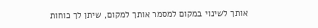אותך לשינוי במקום למסמר אותך למקום, שיתן לך כוחות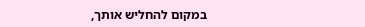במקום להחליש אותך,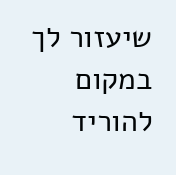שיעזור לך במקום להוריד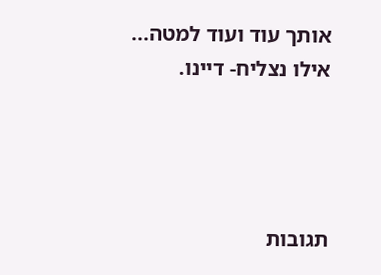אותך עוד ועוד למטה...
אילו נצליח- דיינו.




תגובות